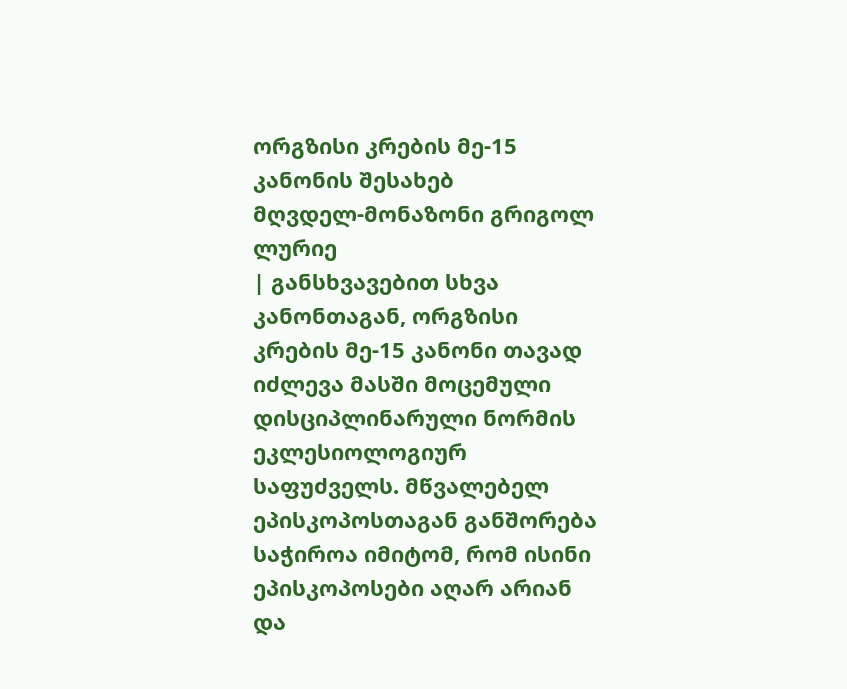ორგზისი კრების მე-15 კანონის შესახებ
მღვდელ-მონაზონი გრიგოლ ლურიე
| განსხვავებით სხვა კანონთაგან, ორგზისი კრების მე-15 კანონი თავად იძლევა მასში მოცემული დისციპლინარული ნორმის ეკლესიოლოგიურ საფუძველს. მწვალებელ ეპისკოპოსთაგან განშორება საჭიროა იმიტომ, რომ ისინი ეპისკოპოსები აღარ არიან და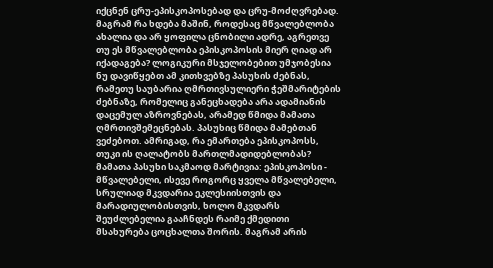იქცნენ ცრუ-ეპისკოპოსებად და ცრუ-მოძღვრებად. მაგრამ რა ხდება მაშინ, როდესაც მწვალებლობა ახალია და არ ყოფილა ცნობილი ადრე, აგრეთვე თუ ეს მწვალებლობა ეპისკოპოსის მიერ ღიად არ იქადაგება? ლოგიკური მსჯელობებით უმჯობესია ნუ დავიწყებთ ამ კითხვებზე პასუხის ძებნას, რამეთუ საუბარია ღმრთივსულიერი ჭეშმარიტების ძებნაზე, რომელიც განეცხადება არა ადამიანის დაცემულ აზროვნებას, არამედ წმიდა მამათა ღმრთივშემეცნებას. პასუხიც წმიდა მამებთან ვეძებოთ. ამრიგად, რა ემართება ეპისკოპოსს, თუკი ის ღალატობს მართლმადიდებლობას? მამათა პასუხი საკმაოდ მარტივია: ეპისკოპოსი - მწვალებელი, ისევე როგორც ყველა მწვალებელი, სრულიად მკვდარია ეკლესიისთვის და მარადიულობისთვის, ხოლო მკვდარს შეუძლებელია გააჩნდეს რაიმე ქმედითი მსახურება ცოცხალთა შორის. მაგრამ არის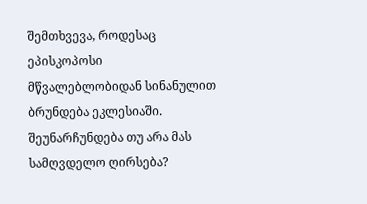შემთხვევა, როდესაც ეპისკოპოსი მწვალებლობიდან სინანულით ბრუნდება ეკლესიაში. შეუნარჩუნდება თუ არა მას სამღვდელო ღირსება?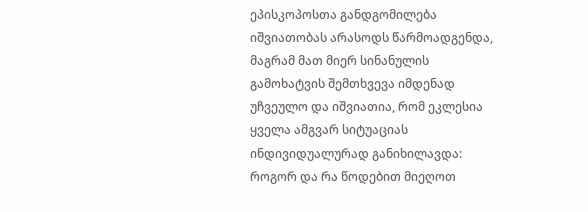ეპისკოპოსთა განდგომილება იშვიათობას არასოდს წარმოადგენდა, მაგრამ მათ მიერ სინანულის გამოხატვის შემთხვევა იმდენად უჩვეულო და იშვიათია, რომ ეკლესია ყველა ამგვარ სიტუაციას ინდივიდუალურად განიხილავდა: როგორ და რა წოდებით მიეღოთ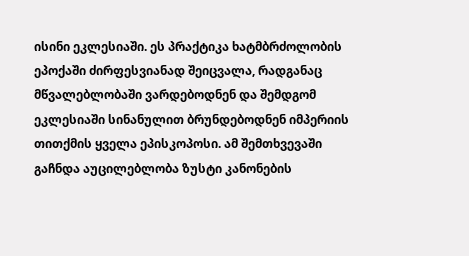ისინი ეკლესიაში. ეს პრაქტიკა ხატმბრძოლობის ეპოქაში ძირფესვიანად შეიცვალა, რადგანაც მწვალებლობაში ვარდებოდნენ და შემდგომ ეკლესიაში სინანულით ბრუნდებოდნენ იმპერიის თითქმის ყველა ეპისკოპოსი. ამ შემთხვევაში გაჩნდა აუცილებლობა ზუსტი კანონების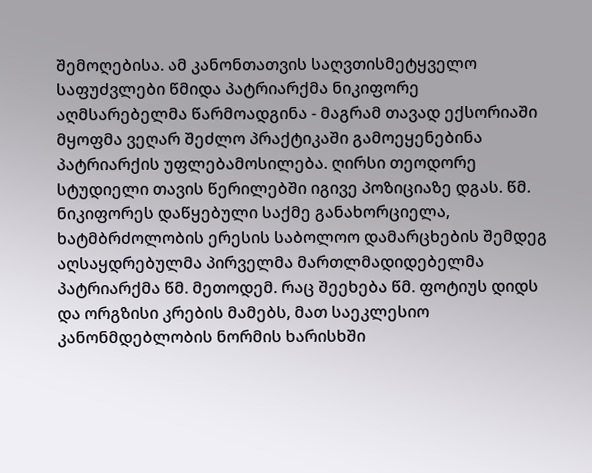შემოღებისა. ამ კანონთათვის საღვთისმეტყველო საფუძვლები წმიდა პატრიარქმა ნიკიფორე აღმსარებელმა წარმოადგინა - მაგრამ თავად ექსორიაში მყოფმა ვეღარ შეძლო პრაქტიკაში გამოეყენებინა პატრიარქის უფლებამოსილება. ღირსი თეოდორე სტუდიელი თავის წერილებში იგივე პოზიციაზე დგას. წმ. ნიკიფორეს დაწყებული საქმე განახორციელა, ხატმბრძოლობის ერესის საბოლოო დამარცხების შემდეგ აღსაყდრებულმა პირველმა მართლმადიდებელმა პატრიარქმა წმ. მეთოდემ. რაც შეეხება წმ. ფოტიუს დიდს და ორგზისი კრების მამებს, მათ საეკლესიო კანონმდებლობის ნორმის ხარისხში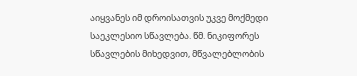აიყვანეს იმ დროისათვის უკვე მოქმედი საეკლესიო სწავლება. წმ. ნიკიფორეს სწავლების მიხედვით, მწვალებლობის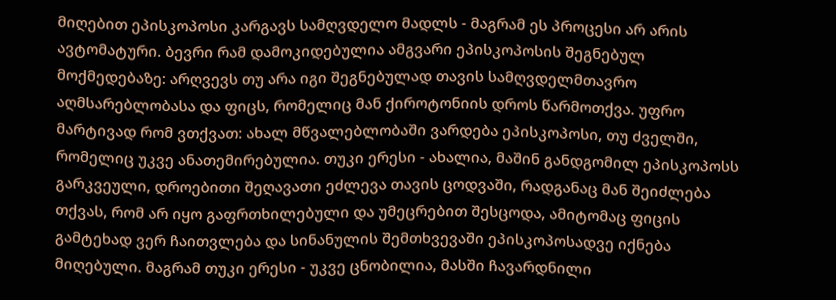მიღებით ეპისკოპოსი კარგავს სამღვდელო მადლს - მაგრამ ეს პროცესი არ არის ავტომატური. ბევრი რამ დამოკიდებულია ამგვარი ეპისკოპოსის შეგნებულ მოქმედებაზე: არღვევს თუ არა იგი შეგნებულად თავის სამღვდელმთავრო აღმსარებლობასა და ფიცს, რომელიც მან ქიროტონიის დროს წარმოთქვა. უფრო მარტივად რომ ვთქვათ: ახალ მწვალებლობაში ვარდება ეპისკოპოსი, თუ ძველში, რომელიც უკვე ანათემირებულია. თუკი ერესი - ახალია, მაშინ განდგომილ ეპისკოპოსს გარკვეული, დროებითი შეღავათი ეძლევა თავის ცოდვაში, რადგანაც მან შეიძლება თქვას, რომ არ იყო გაფრთხილებული და უმეცრებით შესცოდა, ამიტომაც ფიცის გამტეხად ვერ ჩაითვლება და სინანულის შემთხვევაში ეპისკოპოსადვე იქნება მიღებული. მაგრამ თუკი ერესი - უკვე ცნობილია, მასში ჩავარდნილი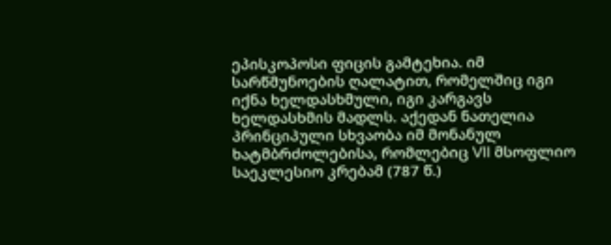ეპისკოპოსი ფიცის გამტეხია. იმ სარწმუნოების ღალატით, რომელშიც იგი იქნა ხელდასხმული, იგი კარგავს ხელდასხმის მადლს. აქედან ნათელია პრინციპული სხვაობა იმ მონანულ ხატმბრძოლებისა, რომლებიც VII მსოფლიო საეკლესიო კრებამ (787 წ.)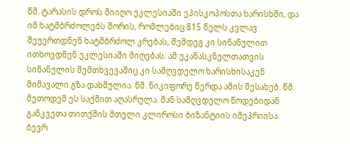წმ. ტარასის დროს მიიღო ეკლესიაში ეპისკოპოსთა ხარისხში, და იმ ხატმბრძოლებს შორის, რომლებიც 815 წელს კვლავ შეუერთდნენ ხატმბრძოლ კრებას, შემდეგ კი სინანულით ითხოვდნენ ეკლესიაში მიღებას. ამ უკანასკნელთათვის სინანულის შემთხვევაშიც კი სამღვდელო ხარისხისაკენ მიმავალი გზა დახშულია. წმ. ნიკიფორე წერდა ამის შესახებ. წმ. მეთოდემ ეს საქმით აღასრულა. მან სამღვდელო წოდებიდან განკვეთა თითქმის მთელი კლიროსი ბიზანტიის იმეპრიისა. ბევრ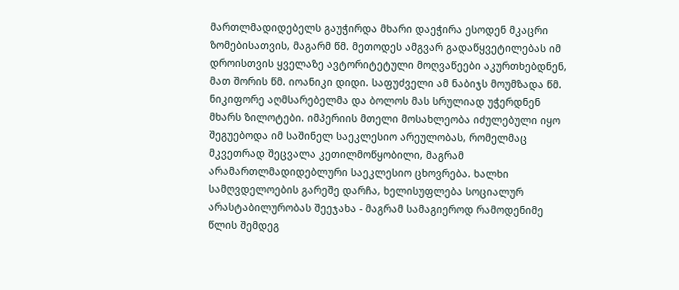მართლმადიდებელს გაუჭირდა მხარი დაეჭირა ესოდენ მკაცრი ზომებისათვის, მაგარმ წმ. მეთოდეს ამგვარ გადაწყვეტილებას იმ დროისთვის ყველაზე ავტორიტეტული მოღვაწეები აკურთხებდნენ, მათ შორის წმ. იოანიკი დიდი. საფუძველი ამ ნაბიჯს მოუმზადა წმ. ნიკიფორე აღმსარებელმა და ბოლოს მას სრულიად უჭერდნენ მხარს ზილოტები. იმპერიის მთელი მოსახლეობა იძულებული იყო შეგუებოდა იმ საშინელ საეკლესიო არეულობას, რომელმაც მკვეთრად შეცვალა კეთილმოწყობილი, მაგრამ არამართლმადიდებლური საეკლესიო ცხოვრება. ხალხი სამღვდელოების გარეშე დარჩა, ხელისუფლება სოციალურ არასტაბილურობას შეეჯახა - მაგრამ სამაგიეროდ რამოდენიმე წლის შემდეგ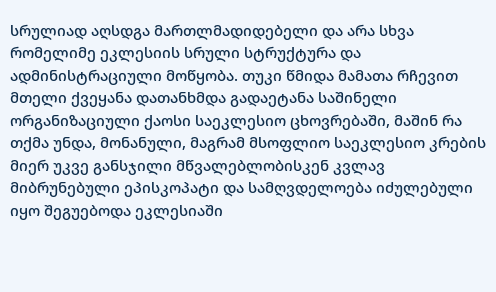სრულიად აღსდგა მართლმადიდებელი და არა სხვა რომელიმე ეკლესიის სრული სტრუქტურა და ადმინისტრაციული მოწყობა. თუკი წმიდა მამათა რჩევით მთელი ქვეყანა დათანხმდა გადაეტანა საშინელი ორგანიზაციული ქაოსი საეკლესიო ცხოვრებაში, მაშინ რა თქმა უნდა, მონანული, მაგრამ მსოფლიო საეკლესიო კრების მიერ უკვე განსჯილი მწვალებლობისკენ კვლავ მიბრუნებული ეპისკოპატი და სამღვდელოება იძულებული იყო შეგუებოდა ეკლესიაში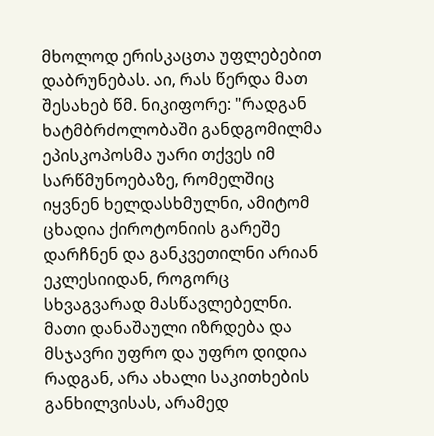მხოლოდ ერისკაცთა უფლებებით დაბრუნებას. აი, რას წერდა მათ შესახებ წმ. ნიკიფორე: "რადგან ხატმბრძოლობაში განდგომილმა ეპისკოპოსმა უარი თქვეს იმ სარწმუნოებაზე, რომელშიც იყვნენ ხელდასხმულნი, ამიტომ ცხადია ქიროტონიის გარეშე დარჩნენ და განკვეთილნი არიან ეკლესიიდან, როგორც სხვაგვარად მასწავლებელნი. მათი დანაშაული იზრდება და მსჯავრი უფრო და უფრო დიდია რადგან, არა ახალი საკითხების განხილვისას, არამედ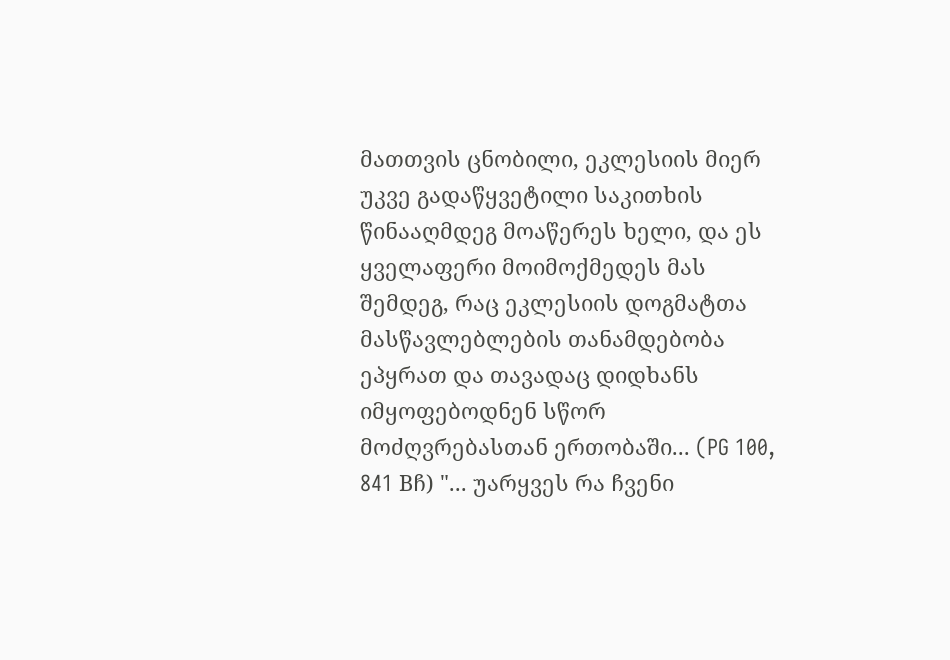მათთვის ცნობილი, ეკლესიის მიერ უკვე გადაწყვეტილი საკითხის წინააღმდეგ მოაწერეს ხელი, და ეს ყველაფერი მოიმოქმედეს მას შემდეგ, რაც ეკლესიის დოგმატთა მასწავლებლების თანამდებობა ეპყრათ და თავადაც დიდხანს იმყოფებოდნენ სწორ მოძღვრებასთან ერთობაში... (PG 100, 841 Bჩ) "... უარყვეს რა ჩვენი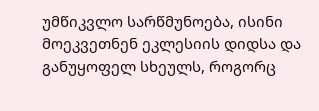უმწიკვლო სარწმუნოება, ისინი მოეკვეთნენ ეკლესიის დიდსა და განუყოფელ სხეულს, როგორც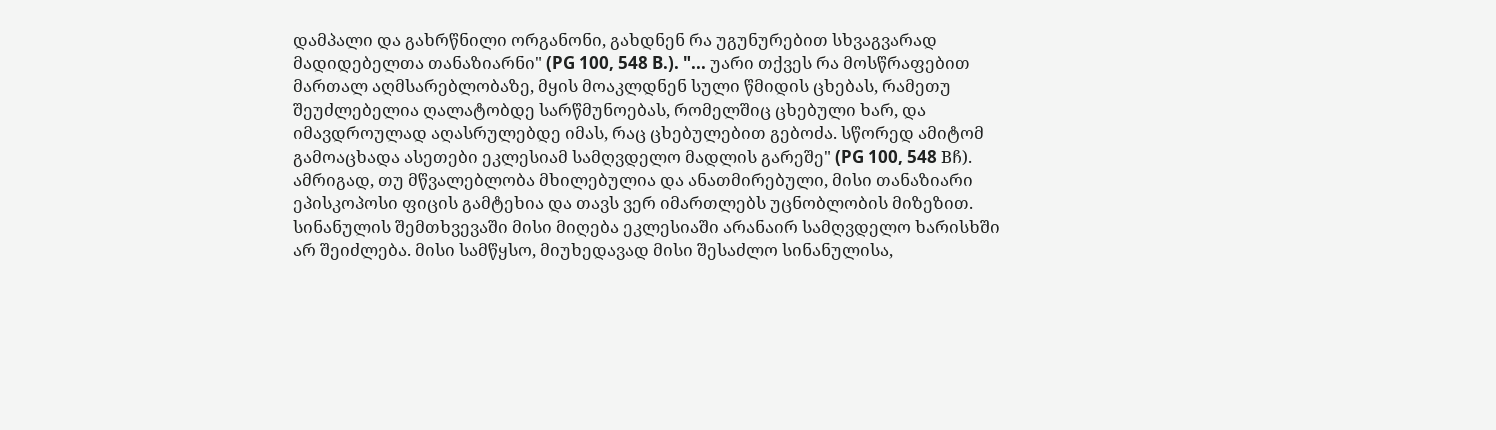დამპალი და გახრწნილი ორგანონი, გახდნენ რა უგუნურებით სხვაგვარად მადიდებელთა თანაზიარნი" (PG 100, 548 B.). "... უარი თქვეს რა მოსწრაფებით მართალ აღმსარებლობაზე, მყის მოაკლდნენ სული წმიდის ცხებას, რამეთუ შეუძლებელია ღალატობდე სარწმუნოებას, რომელშიც ცხებული ხარ, და იმავდროულად აღასრულებდე იმას, რაც ცხებულებით გებოძა. სწორედ ამიტომ გამოაცხადა ასეთები ეკლესიამ სამღვდელო მადლის გარეშე" (PG 100, 548 Bჩ). ამრიგად, თუ მწვალებლობა მხილებულია და ანათმირებული, მისი თანაზიარი ეპისკოპოსი ფიცის გამტეხია და თავს ვერ იმართლებს უცნობლობის მიზეზით. სინანულის შემთხვევაში მისი მიღება ეკლესიაში არანაირ სამღვდელო ხარისხში არ შეიძლება. მისი სამწყსო, მიუხედავად მისი შესაძლო სინანულისა,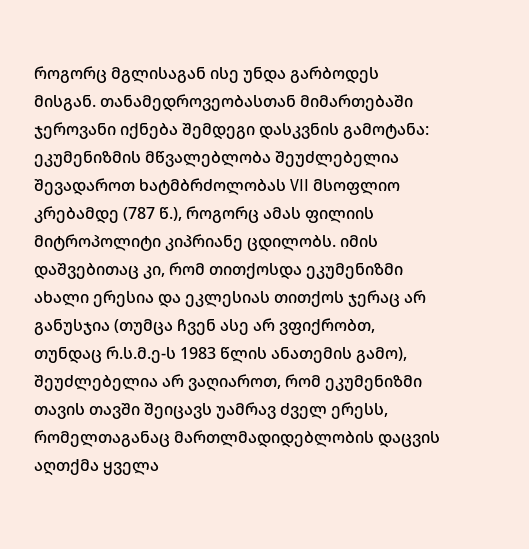როგორც მგლისაგან ისე უნდა გარბოდეს მისგან. თანამედროვეობასთან მიმართებაში ჯეროვანი იქნება შემდეგი დასკვნის გამოტანა: ეკუმენიზმის მწვალებლობა შეუძლებელია შევადაროთ ხატმბრძოლობას VII მსოფლიო კრებამდე (787 წ.), როგორც ამას ფილიის მიტროპოლიტი კიპრიანე ცდილობს. იმის დაშვებითაც კი, რომ თითქოსდა ეკუმენიზმი ახალი ერესია და ეკლესიას თითქოს ჯერაც არ განუსჯია (თუმცა ჩვენ ასე არ ვფიქრობთ, თუნდაც რ.ს.მ.ე-ს 1983 წლის ანათემის გამო), შეუძლებელია არ ვაღიაროთ, რომ ეკუმენიზმი თავის თავში შეიცავს უამრავ ძველ ერესს, რომელთაგანაც მართლმადიდებლობის დაცვის აღთქმა ყველა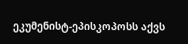ეკუმენისტ-ეპისკოპოსს აქვს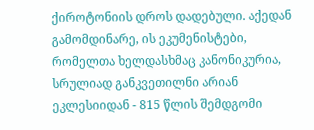ქიროტონიის დროს დადებული. აქედან გამომდინარე, ის ეკუმენისტები, რომელთა ხელდასხმაც კანონიკურია, სრულიად განკვეთილნი არიან ეკლესიიდან - 815 წლის შემდგომი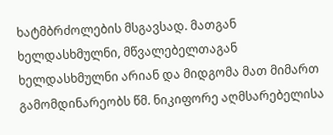ხატმბრძოლების მსგავსად. მათგან ხელდასხმულნი, მწვალებელთაგან ხელდასხმულნი არიან და მიდგომა მათ მიმართ გამომდინარეობს წმ. ნიკიფორე აღმსარებელისა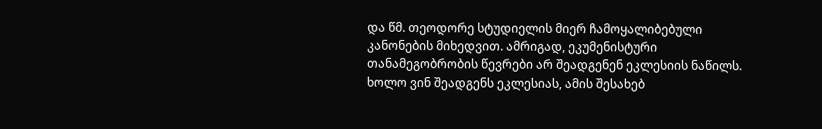და წმ. თეოდორე სტუდიელის მიერ ჩამოყალიბებული კანონების მიხედვით. ამრიგად, ეკუმენისტური თანამეგობრობის წევრები არ შეადგენენ ეკლესიის ნაწილს. ხოლო ვინ შეადგენს ეკლესიას, ამის შესახებ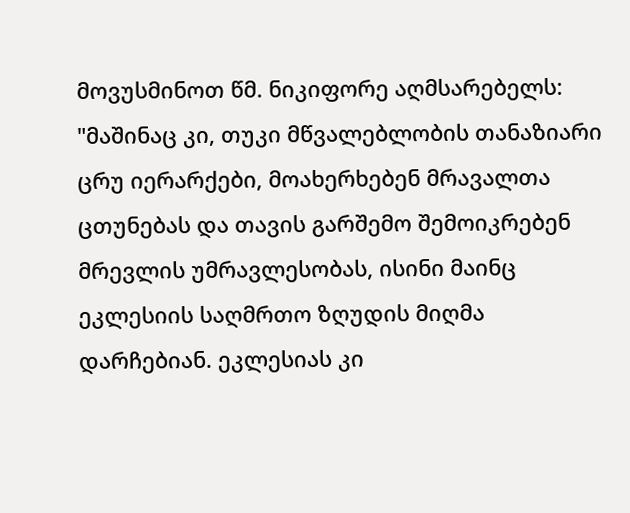მოვუსმინოთ წმ. ნიკიფორე აღმსარებელს: "მაშინაც კი, თუკი მწვალებლობის თანაზიარი ცრუ იერარქები, მოახერხებენ მრავალთა ცთუნებას და თავის გარშემო შემოიკრებენ მრევლის უმრავლესობას, ისინი მაინც ეკლესიის საღმრთო ზღუდის მიღმა დარჩებიან. ეკლესიას კი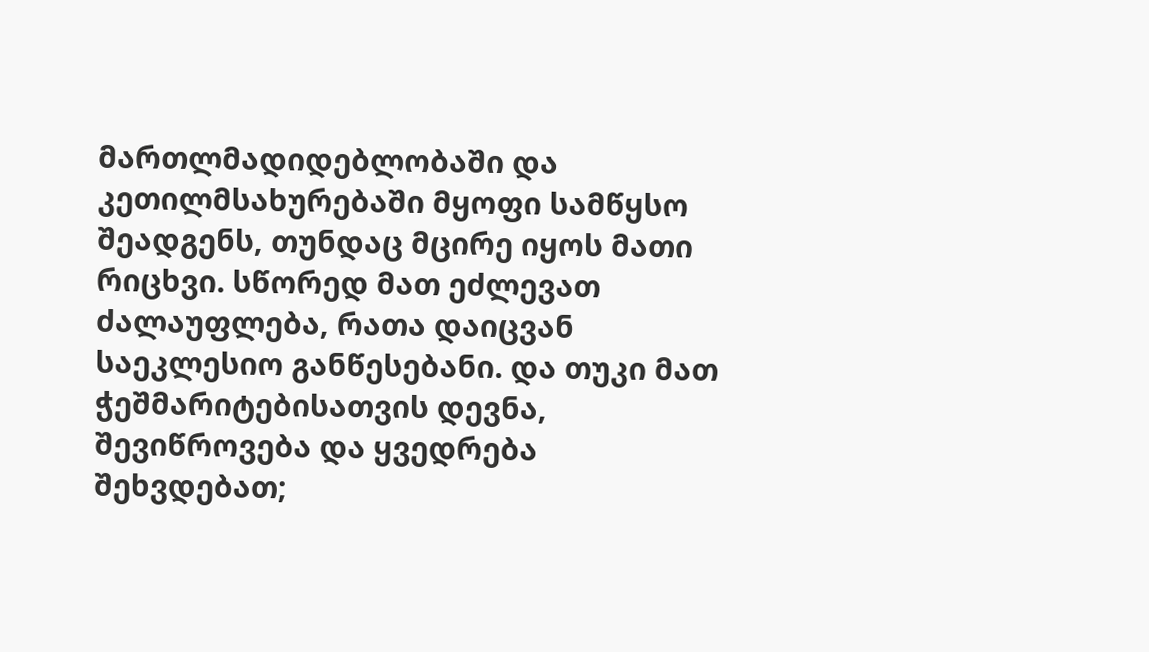მართლმადიდებლობაში და კეთილმსახურებაში მყოფი სამწყსო შეადგენს, თუნდაც მცირე იყოს მათი რიცხვი. სწორედ მათ ეძლევათ ძალაუფლება, რათა დაიცვან საეკლესიო განწესებანი. და თუკი მათ ჭეშმარიტებისათვის დევნა, შევიწროვება და ყვედრება შეხვდებათ;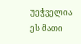უეჭველია ეს მათი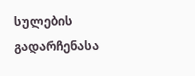სულების გადარჩენასა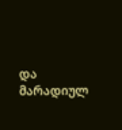და მარადიულ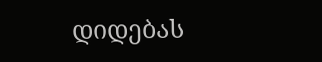დიდებას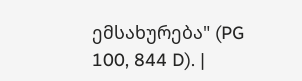ემსახურება" (PG 100, 844 D). |